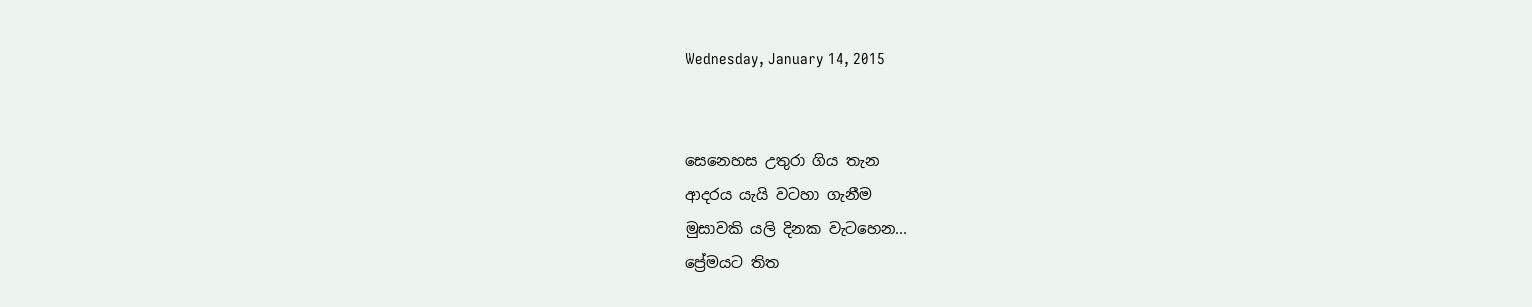Wednesday, January 14, 2015


සෙනෙහස උතුරා ගිය තැන
ආදරය යැයි වටහා ගැනීම
මුසාවකි යලි දිනක වැටහෙන...
ප්‍රේමයට තිත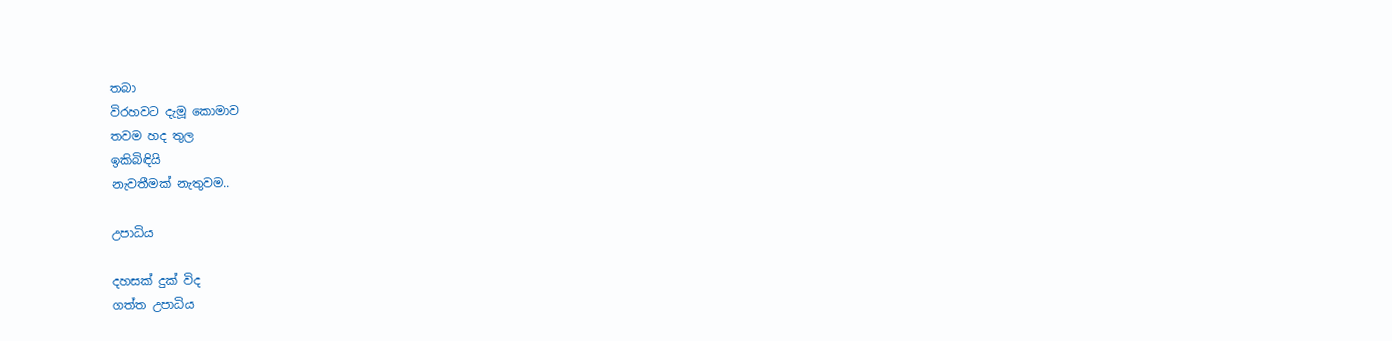තබා
විරහවට දැමූ කොමාව
තවම හද තුල
ඉකිබිඳියි
නැවතීමක් නැතුවම..

උපාධිය

දහසක් දුක් විද
ගත්ත උපාධිය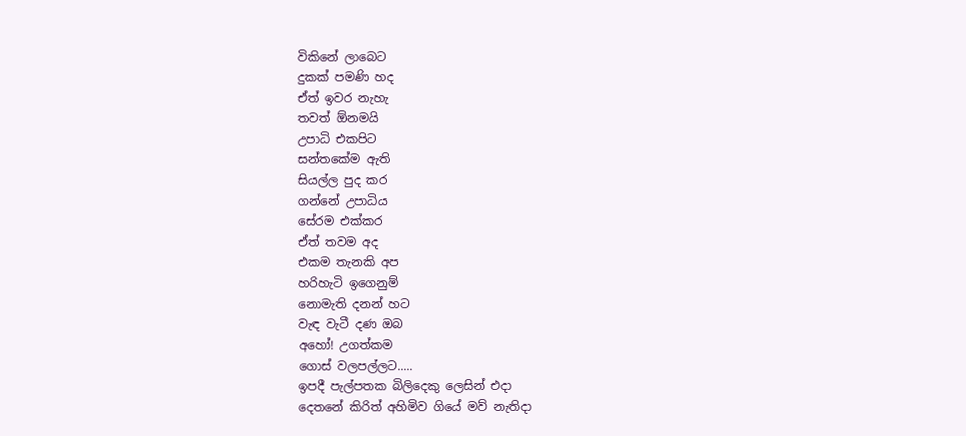විකිනේ ලාබෙට
දුකක් පමණි හද
ඒත් ඉවර නැහැ
තවත් ඕනමයි
උපාධි එකපිට
සන්තකේම ඇති
සියල්ල පුද කර
ගන්නේ උපාධිය
සේරම එක්කර
ඒත් තවම අද
එකම තැනකි අප
හරිහැටි ඉගෙනුම්
නොමැති දනන් හට
වැඳ වැටී දණ ඔබ
අහෝ! උගත්කම
ගොස් වලපල්ලට.....
ඉපදී පැල්පතක බිලිදෙකු ලෙසින් එදා
දෙතනේ කිරිත් අහිමිව ගියේ මව් නැතිදා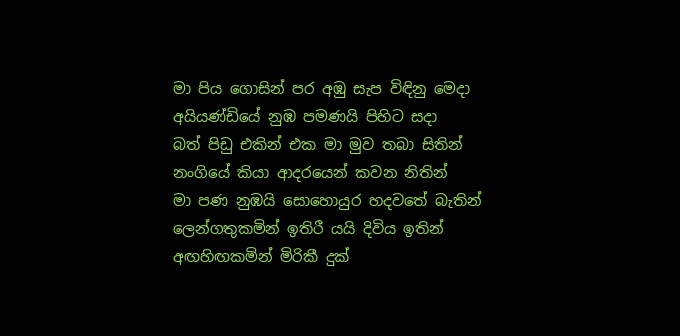මා පිය ගොසින් පර අඹු සැප විඳිනු මෙදා
අයියණ්ඩියේ නුඹ පමණයි පිහිට සදා
බත් පිඩු එකින් එක මා මුව තබා සිතින්
නංගියේ කියා ආදරයෙන් කවන නිතින්
මා පණ නුඹයි සොහොයුර හදවතේ බැතින්
ලෙන්ගතුකමින් ඉතිරී යයි දිවිය ඉතින්
අඟහිඟකමින් මිරිකී දුක්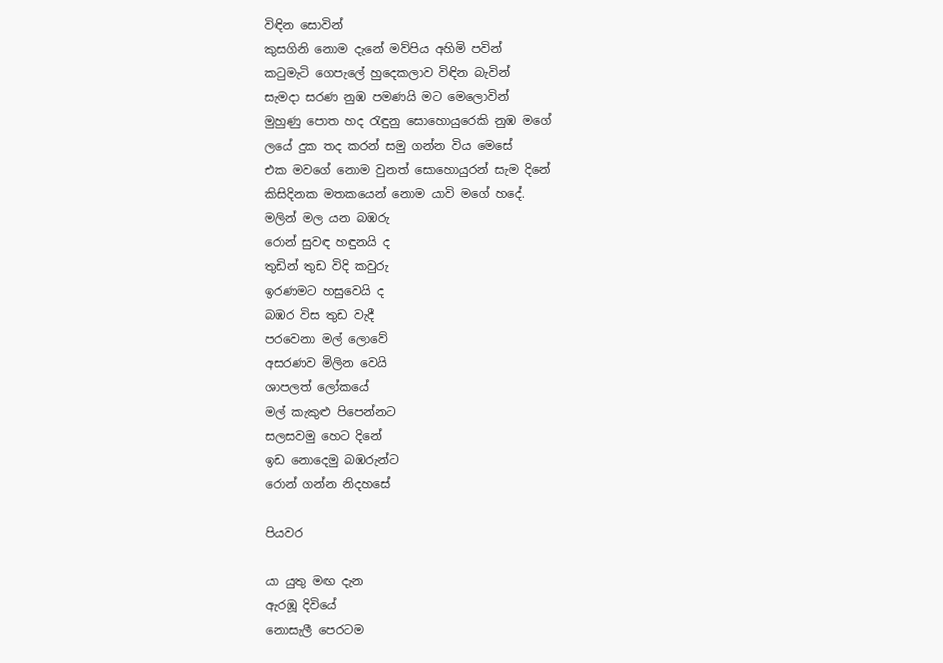විඳින සොවින්
කුසගිනි නොම දැනේ මව්පිය අහිමි පවින්
කටුමැටි ගෙපැලේ හුදෙකලාව විඳින බැවින්
සැමදා සරණ නුඹ පමණයි මට මෙලොවින්
මුහුණු පොත හද රැඳුනු සොහොයුරෙකි නුඹ මගේ
ලයේ දුක තද කරන් සමු ගන්න විය මෙසේ
එක මවගේ නොම වුනත් සොහොයුරන් සැම දිනේ
කිසිදිනක මතකයෙන් නොම යාවි මගේ හදේ.
මලින් මල යන බඹරු
රොන් සුවඳ හඳුනයි ද
තුඩින් තුඩ විදි කවුරු
ඉරණමට හසුවෙයි ද
බඹර විස තුඩ වැදී
පරවෙනා මල් ලොවේ
අසරණව මිලින වෙයි
ශාපලත් ලෝකයේ
මල් කැකුළු පිපෙන්නට
සලසවමු හෙට දිනේ
ඉඩ නොදෙමු බඹරුන්ට
රොන් ගන්න නිදහසේ

පියවර

යා යුතු මඟ දැන
ඇරඹූ දිවියේ
නොසැලී පෙරටම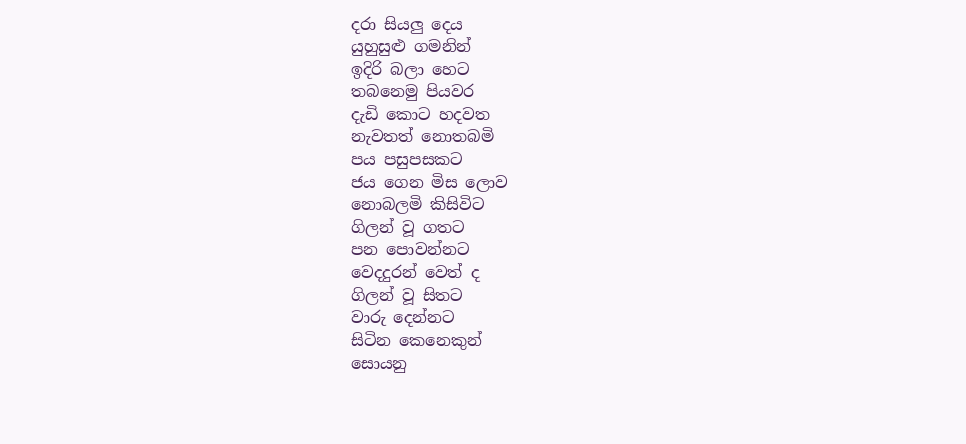දරා සියලු දෙය
යුහුසුළු ගමනින්
ඉදිරි බලා හෙට
තබනෙමු පියවර
දැඩි කොට හදවත
නැවතත් නොතබමි
පය පසුපසකට
ජය ගෙන මිස ලොව
නොබලමි කිසිවිට
ගිලන් වූ ගතට
පන පොවන්නට
වෙදදුරන් වෙත් ද
ගිලන් වූ සිතට
වාරු දෙන්නට
සිටින කෙනෙකුන්
සොයනු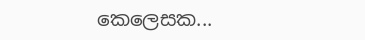කෙලෙසක...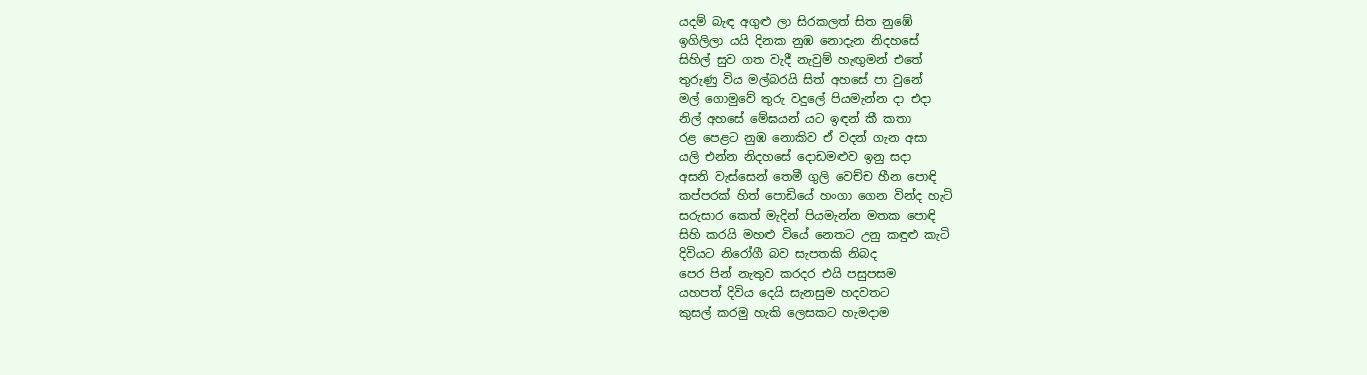යදම් බැඳ අගුළු ලා සිරකලත් සිත නුඹේ
ඉගිලිලා යයි දිනක නුඹ නොදැන නිදහසේ
සිහිල් සුව ගත වැදී නැවුම් හැඟුමන් එතේ
තුරුණු විය මල්බරයි සිත් අහසේ පා වුනේ
මල් ගොමුවේ තුරු වදුලේ පියමැන්න දා එදා
නිල් අහසේ මේඝයන් යට ඉඳන් කී කතා
රළ පෙළට නුඹ නොකිව ඒ වදන් ගැන අසා
යලි එන්න නිදහසේ දොඩමළුව ඉනු සදා
අසනි වැස්සෙන් තෙමී ගුලි වෙච්ච හීන පොඳි
කප්පරක් හිත් පොඩියේ හංගා ගෙන වින්ද හැටි
සරුසාර කෙත් මැදින් පියමැන්න මතක පොඳි
සිහි කරයි මහළු වියේ නෙතට උනු කඳුළු කැටි
දිවියට නිරෝගී බව සැපතකි නිබද
පෙර පින් නැතුව කරදර එයි පසුපසම
යහපත් දිවිය දෙයි සැනසුම හදවතට
කුසල් කරමු හැකි ලෙසකට හැමදාම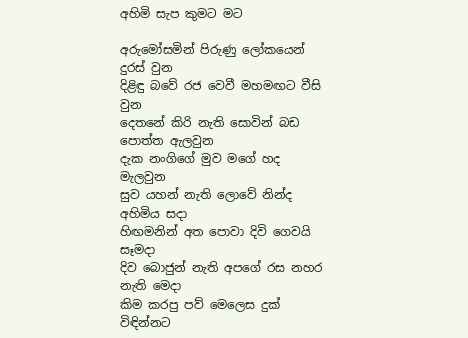අහිමි සැප කුමට මට

අරුමෝසමින් පිරුණු ලෝකයෙන් දුරස් වුන
දිළිඳු බවේ රජ වෙවී මහමඟට වීසි වුන
දෙතනේ කිරි නැති සොවින් බඩ පොත්ත ඇලවුන
දැක නංගිගේ මුව මගේ හද මැලවුන
සුව යහන් නැති ලොවේ නින්ද අහිමිය සදා
හිඟමනින් අත පොවා දිවි ගෙවයි සෑමදා
දිව බොජුන් නැති අපගේ රස නහර නැති මෙදා
කිම කරපු පව් මෙලෙස දුක් විඳින්නට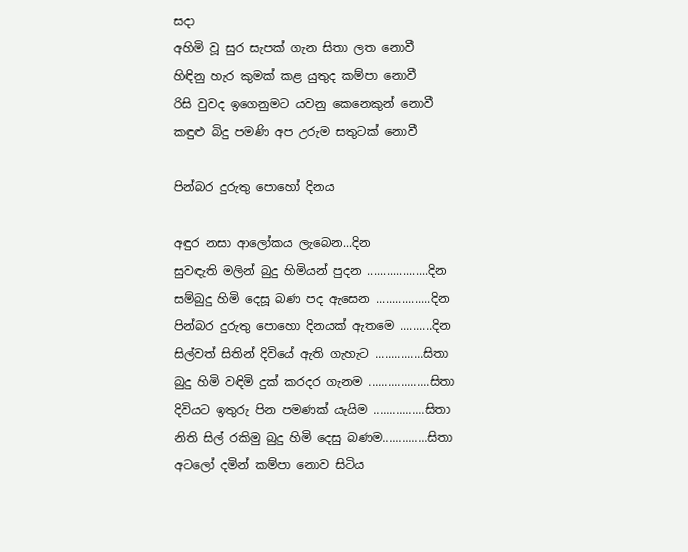සදා
අහිමි වූ සුර සැපක් ගැන සිතා ලත නොවී
හිඳිනු හැර කුමක් කළ යුතුද කම්පා නොවී
රිසි වුවද ඉගෙනුමට යවනු කෙනෙකුන් නොවී
කඳුළු බිදු පමණි අප උරුම සතුටක් නොවී

පින්බර දුරුතු පොහෝ දිනය

අඳුර නසා ආලෝකය ලැබෙන...දින
සුවඳැති මලින් බුදු හිමියන් පුදන ...................දින
සම්බුදු හිමි දෙසූ බණ පද ඇසෙන .................දින
පින්බර දුරුතු පොහො දිනයක් ඇතමෙ ..........දින
සිල්වත් සිතින් දිවියේ ඇති ගැහැට ...............සිතා
බුදු හිමි වඳිමි දුක් කරදර ගැනම ...................සිතා
දිවියට ඉතුරු පින පමණක් යැයිම ................සිතා
නිති සිල් රකිමු බුදු හිමි දෙසු බණම..............සිතා
අටලෝ දමින් කම්පා නොව සිටිය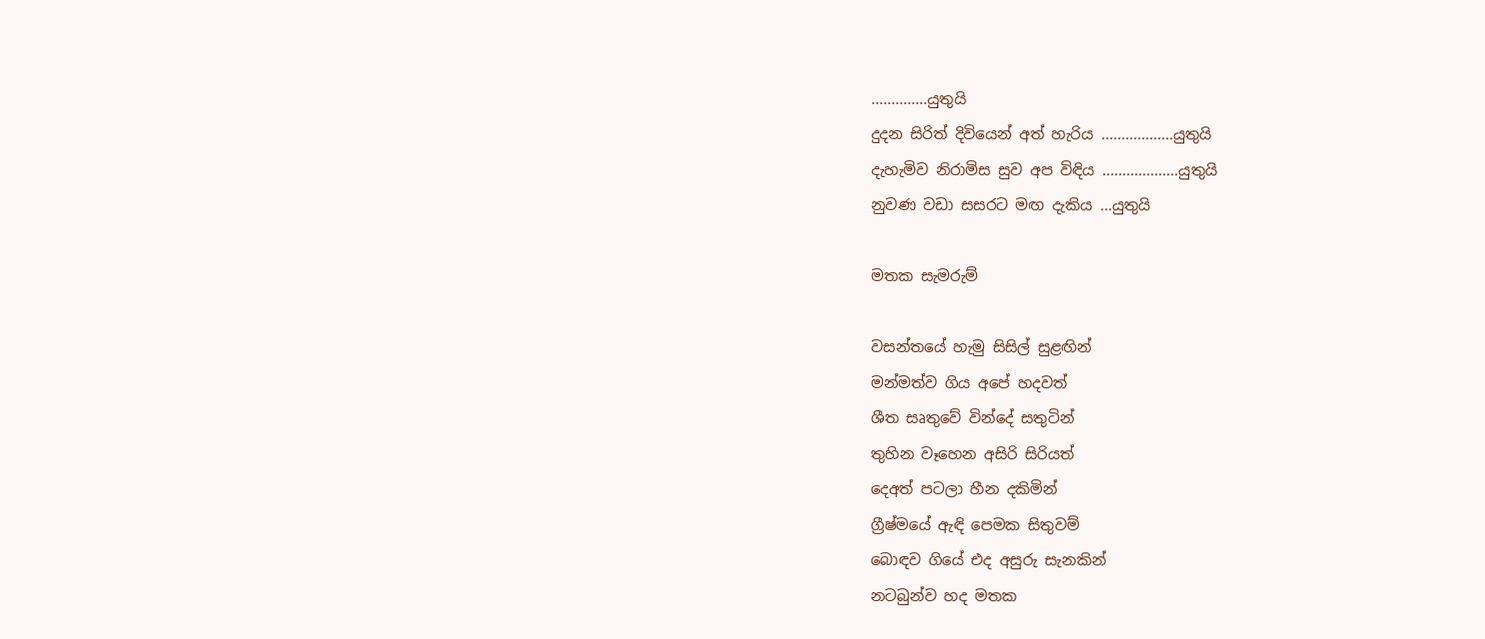..............යුතුයි
දුදන සිරිත් දිවියෙන් අත් හැරිය ..................යුතුයි
දැහැමිව නිරාමිස සුව අප විඳිය ...................යුතුයි
නුවණ වඩා සසරට මඟ දැකිය ...යුතුයි

මතක සැමරුම්

වසන්තයේ හැමු සිසිල් සුළඟින්
මන්මත්ව ගිය අපේ හදවත්
ශීත සෘතුවේ වින්දේ සතුටින්
තුහින වෑහෙන අසිරි සිරියත්
දෙඅත් පටලා හීන දකිමින්
ග්‍රීෂ්මයේ ඇඳි පෙමක සිතුවම්
බොඳව ගියේ එද අසුරු සැනකින්
නටබුන්ව හද මතක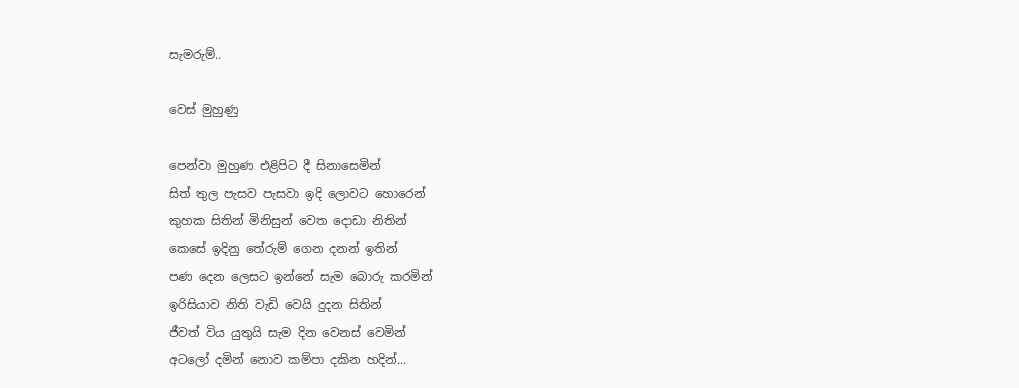සැමරුම්..

වෙස් මුහුණු

පෙන්වා මුහුණ එළිපිට දී සිනාසෙමින්
සිත් තුල පැසව පැසවා ඉදි ලොවට හොරෙන්
කුහක සිතින් මිනිසුන් වෙත දොඩා නිතින්
කෙසේ ඉදිනු තේරුම් ගෙන දනන් ඉතින්
පණ දෙන ලෙසට ඉන්නේ සැම බොරු කරමින්
ඉරිසියාව නිති වැඩි වෙයි දුදන සිතින්
ජීවත් විය යුතුයි සැම දින වෙනස් වෙමින්
අටලෝ දමින් නොව කම්පා දකින හදින්...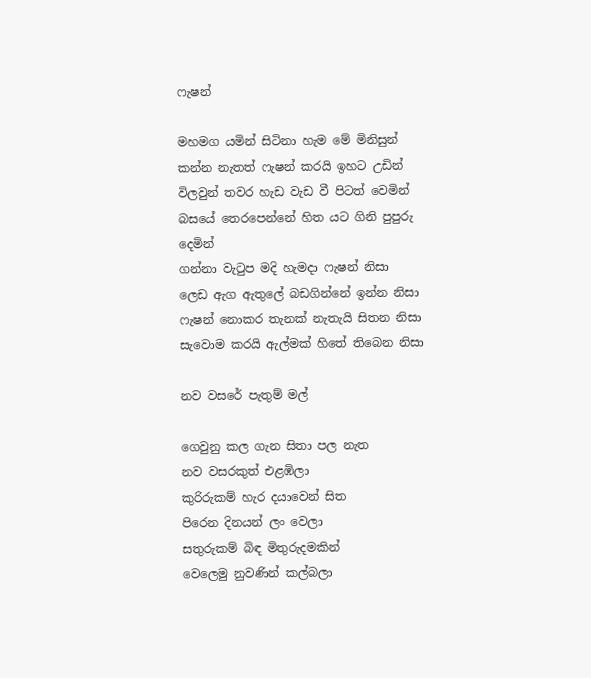ෆැෂන්

මහමග යමින් සිටිනා හැම මේ මිනිසුන්
කන්න නැතත් ෆැෂන් කරයි ඉහට උඩින්
විලවුන් තවර හැඩ වැඩ වී පිටත් වෙමින්
බසයේ තෙරපෙන්නේ හිත යට ගිනි පුපුරු දෙමින්
ගන්නා වැටුප මදි හැමදා ෆැෂන් නිසා
ලෙඩ ඇග ඇතුලේ බඩගින්නේ ඉන්න නිසා
ෆැෂන් නොකර තැනක් නැතැයි සිතන නිසා
සැවොම කරයි ඇල්මක් හිතේ තිබෙන නිසා

නව වසරේ පැතුම් මල්

ගෙවුනු කල ගැන සිතා පල නැත
නව වසරකුත් එළඹිලා
කුරිරුකම් හැර දයාවෙන් සිත
පිරෙන දිනයන් ලං වෙලා
සතුරුකම් බිඳ මිතුරුදමකින්
වෙලෙමු නුවණින් කල්බලා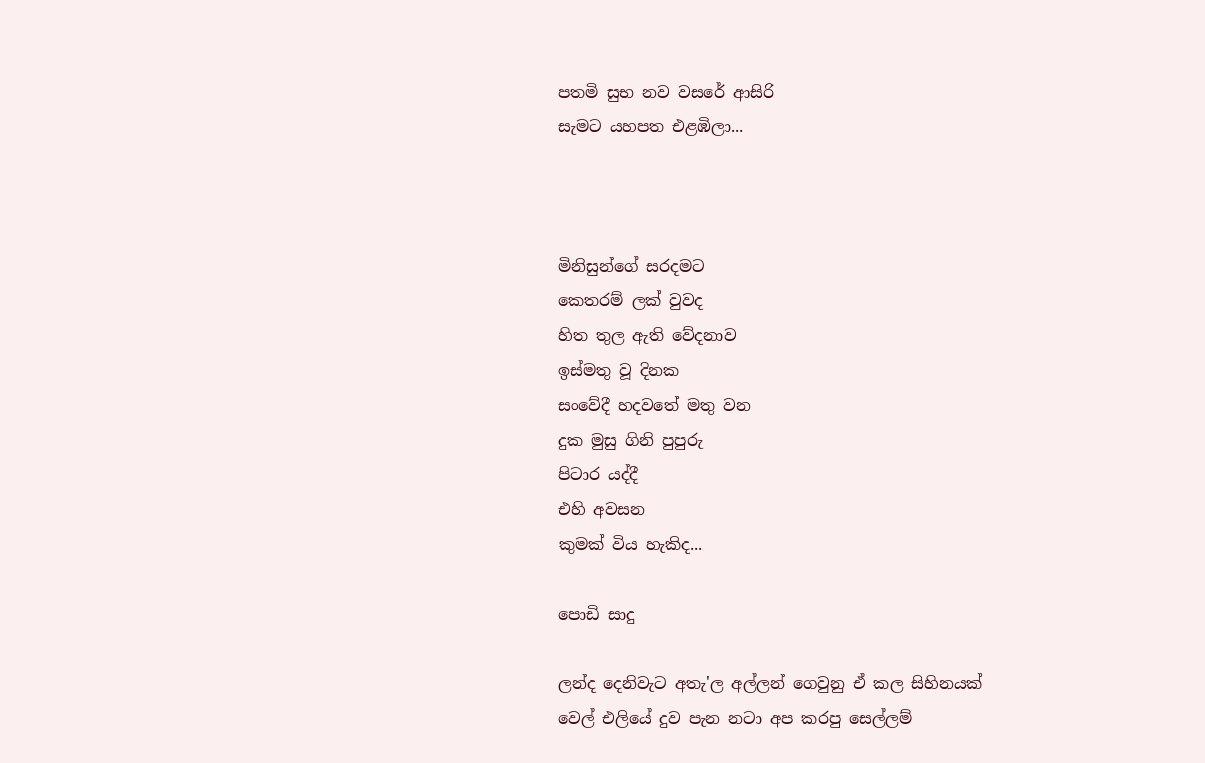පතමි සුභ නව වසරේ ආසිරි
සැමට යහපත එළඹිලා...



මිනිසුන්ගේ සරදමට
කෙතරම් ලක් වුවද
හිත තුල ඇති වේදනාව
ඉස්මතු වූ දිනක
සංවේදී හදවතේ මතු වන
දුක මුසු ගිනි පුපුරු
පිටාර යද්දී
එහි අවසන
කුමක් විය හැකිද...

පොඩි සාදු

ලන්ද දෙනිවැට අතැ'ල අල්ලන් ගෙවුනු ඒ කල සිහිනයක්
වෙල් එලියේ දුව පැන නටා අප කරපු සෙල්ලම්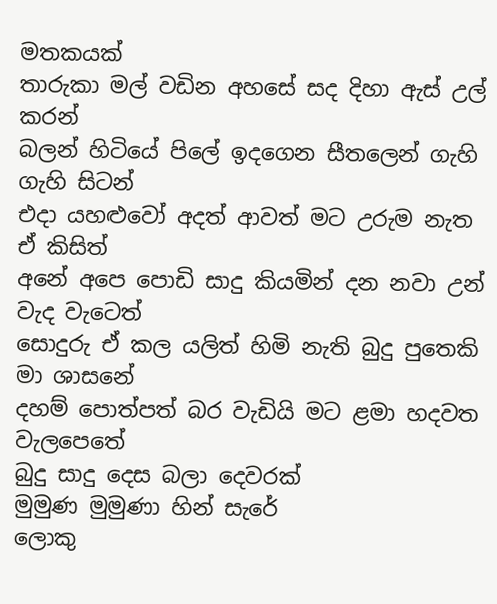මතකයක්
තාරුකා මල් වඩින අහසේ සද දිහා ඇස් උල් කරන්
බලන් හිටියේ පිලේ ඉදගෙන සීතලෙන් ගැහි ගැහි සිටන්
එදා යහළුවෝ අදත් ආවත් මට උරුම නැත ඒ කිසිත්
අනේ අපෙ පොඩි සාදු කියමින් දන නවා උන් වැද වැටෙත්
සොදුරු ඒ කල යලිත් හිමි නැති බුදු පුතෙකි මා ශාසනේ
දහම් පොත්පත් බර වැඩියි මට ළමා හදවත වැලපෙතේ
බුදු සාදු දෙස බලා දෙවරක්
මුමුණ මුමුණා හින් සැරේ
ලොකු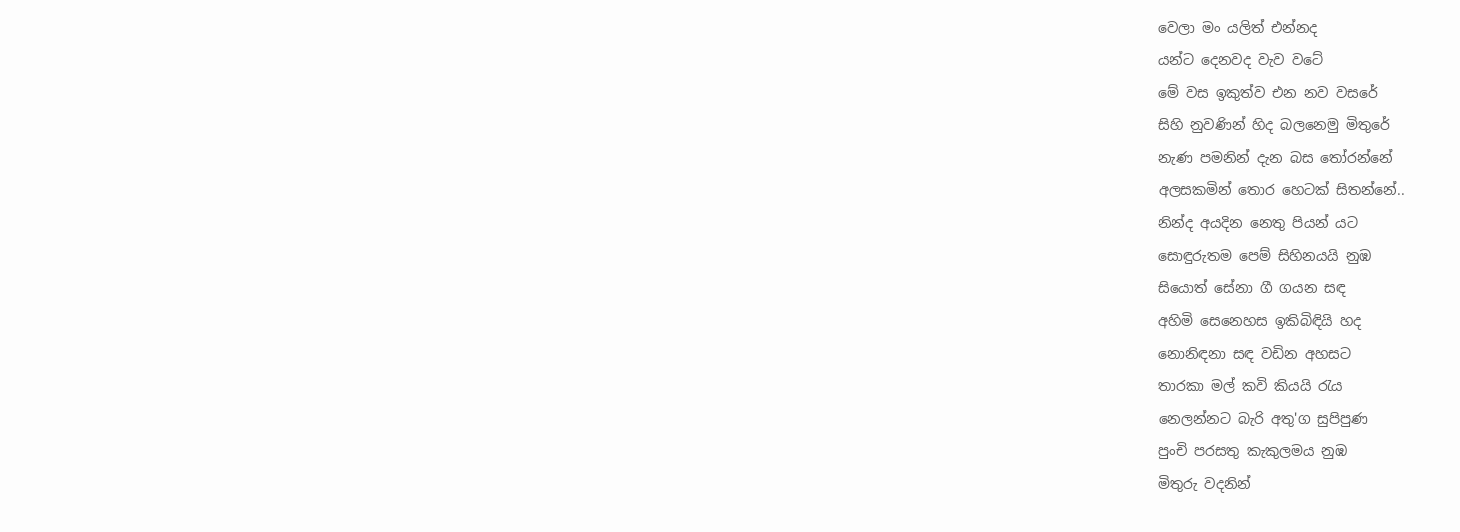වෙලා මං යලිත් එන්නද
යන්ට දෙනවද වැව වටේ
මේ වස ඉකුත්ව එන නව වසරේ
සිහි නුවණින් හිද බලනෙමු මිතුරේ
නැණ පමනින් දැන බස තෝරන්නේ
අලසකමින් තොර හෙටක් සිතන්නේ..
නින්ද අයදින නෙතු පියන් යට
සොඳුරුතම පෙම් සිහිනයයි නුඹ
සියොත් සේනා ගී ගයන සඳ
අහිමි සෙනෙහස ඉකිබිඳියි හද
නොනිඳනා සඳ වඩින අහසට
තාරකා මල් කවි කියයි රැය
නෙලන්නට බැරි අතු'ග සුපිපුණ
පුංචි පරසතු කැකුලමය නුඹ
මිතුරු වදනින්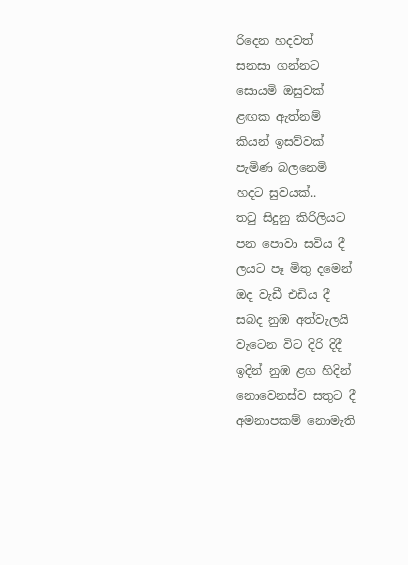රිදෙන හදවත්
සනසා ගන්නට
සොයමි ඔසුවක්
ළඟක ඇත්නම්
කියන් ඉසව්වක්
පැමිණ බලනෙමි
හදට සුවයක්..
තටු සිදුනු කිරිලියට
පන පොවා සවිය දී
ලයට පෑ මිතු දමෙන්
ඔද වැඩී එඩිය දී
සබද නුඹ අත්වැලයි
වැටෙන විට දිරි දිදී
ඉදින් නුඹ ළග හිදින්
නොවෙනස්ව සතුට දී
අමනාපකම් නොමැති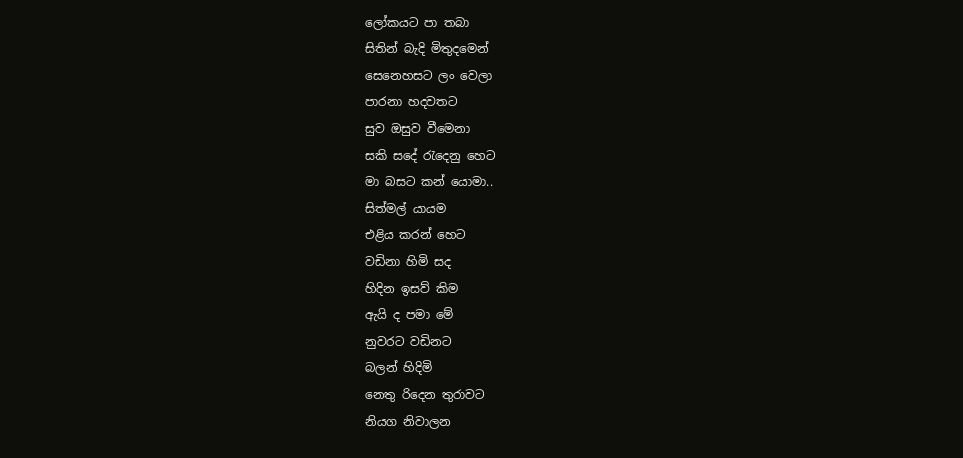ලෝකයට පා තබා
සිතින් බැදි මිතුදමෙන්
සෙනෙහසට ලං වෙලා
පාරනා හදවතට
සුව ඔසුව වීමෙනා
සකි සදේ රැදෙනු හෙට
මා බසට කන් යොමා..
සිත්මල් යායම
එළිය කරන් හෙට
වඩිනා හිමි සද
හිදින ඉසව් කිම
ඇයි ද පමා මේ
නුවරට වඩිනට
බලන් හිදිමි
නෙතු රිදෙන තුරාවට
නියග නිවාලන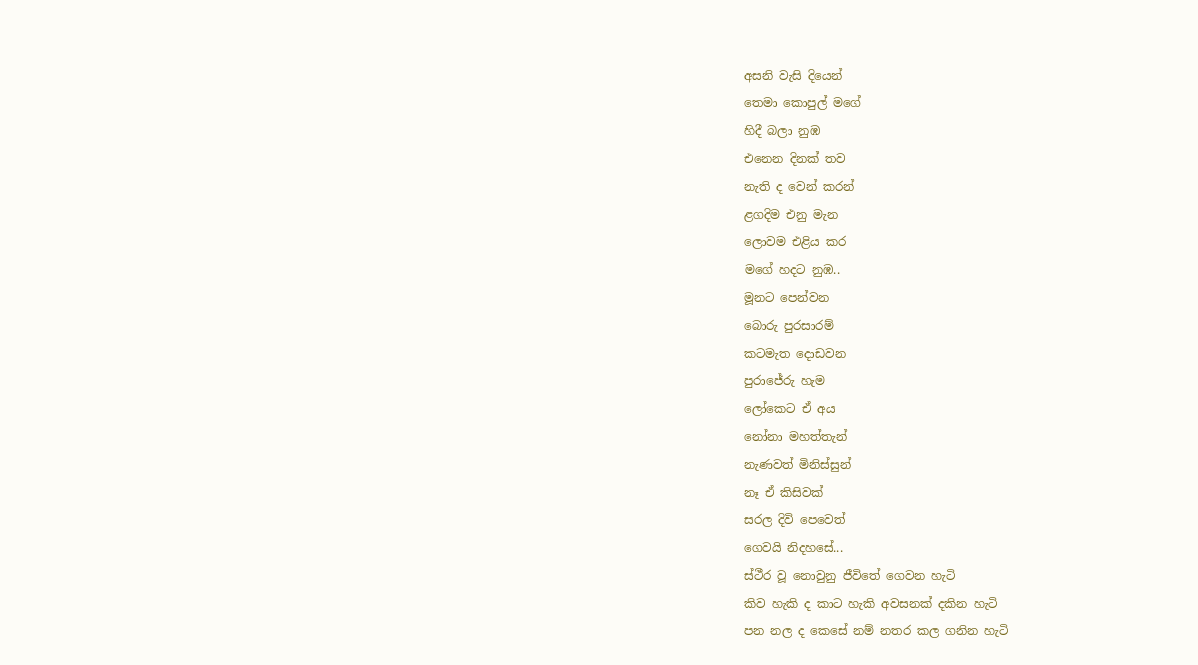අසනි වැසි දියෙන්
තෙමා කොපුල් මගේ
හිදී බලා නුඹ
එනෙන දිනක් තව
නැති ද වෙන් කරන්
ළගදිම එනු මැන
ලොවම එළිය කර
මගේ හදට නුඹ..
මූනට පෙන්වන
බොරු පුරසාරම්
කටමැත දොඩවන
පුරාජේරු හැම
ලෝකෙට ඒ අය
නෝනා මහත්තැන්
නැණවත් මිනිස්සුන්
නෑ ඒ කිසිවක්
සරල දිවි පෙවෙත්
ගෙවයි නිදහසේ...
ස්ථීර වූ නොවුනු ජීවිතේ ගෙවන හැටි
කිව හැකි ද කාට හැකි අවසනක් දකින හැටි
පන නල ද කෙසේ නම් නතර කල ගනින හැටි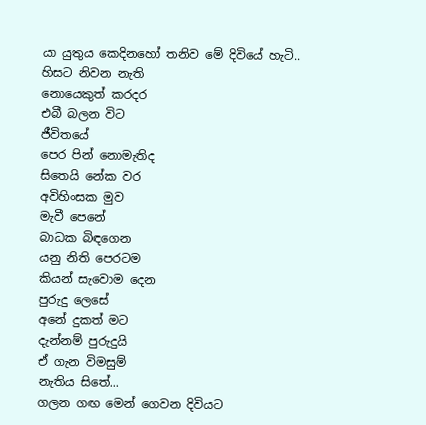යා යුතුය කෙදිනහෝ තනිව මේ දිවියේ හැටි..
හිසට නිවන නැති
නොයෙකුත් කරදර
එබී බලන විට
ජීවිතයේ
පෙර පින් නොමැතිද
සිතෙයි නේක වර
අවිහිංසක මුව
මැවී පෙනේ
බාධක බිඳගෙන
යනු නිති පෙරටම
කියන් සැවොම දෙන
පුරුදු ලෙසේ
අනේ දුකත් මට
දැන්නම් පුරුදුයි
ඒ ගැන විමසුම්
නැතිය සිතේ...
ගලන ගඟ මෙන් ගෙවන දිවියට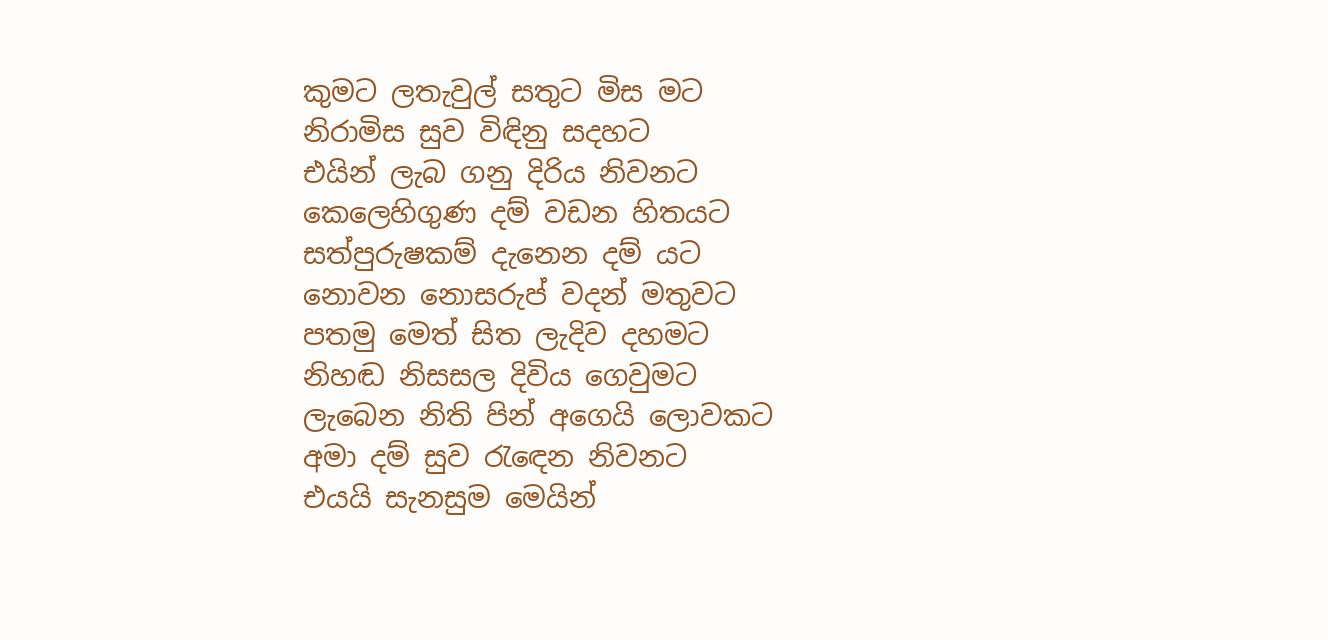කුමට ලතැවුල් සතුට මිස මට
නිරාමිස සුව විඳිනු සදහට
එයින් ලැබ ගනු දිරිය නිවනට
කෙලෙහිගුණ දම් වඩන හිතයට
සත්පුරුෂකම් දැනෙන දම් යට
නොවන නොසරුප් වදන් මතුවට
පතමු මෙත් සිත ලැදිව දහමට
නිහඬ නිසසල දිවිය ගෙවුමට
ලැබෙන නිති පින් අගෙයි ලොවකට
අමා දම් සුව රැඳෙන නිවනට
එයයි සැනසුම මෙයින්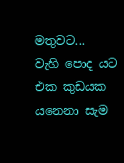මතුවට...
වැහි පොද යට
එක කුඩයක
යනෙනා සැම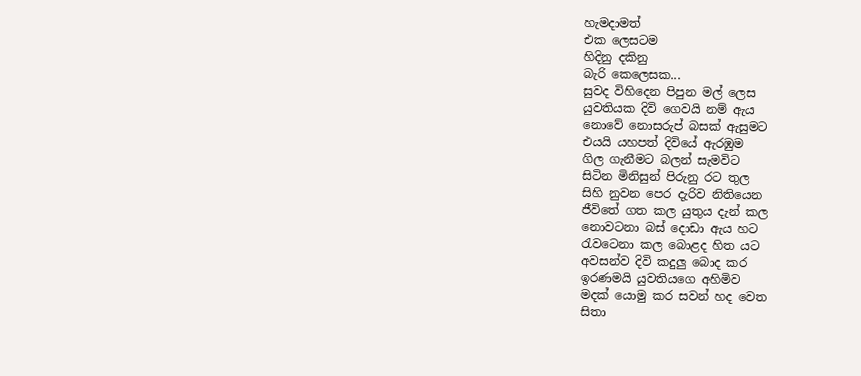හැමදාමත්
එක ලෙසටම
හිදිනු දකිනු
බැරි කෙලෙසක...
සුවද විහිදෙන පිපුන මල් ලෙස
යුවතියක දිවි ගෙවයි නම් ඇය
නොවේ නොසරුප් බසක් ඇසුමට
එයයි යහපත් දිවියේ ඇරඹුම
ගිල ගැනීමට බලන් සැමවිට
සිටින මිනිසුන් පිරුනු රට තුල
සිහි නුවන පෙර දැරිව නිතියෙන
ජීවිතේ ගත කල යුතුය දැන් කල
නොවටනා බස් දොඩා ඇය හට
රැවටෙනා කල බොළද හිත යට
අවසන්ව දිවි කදුලු බොද කර
ඉරණමයි යුවතියගෙ අහිමිව
මදක් යොමු කර සවන් හද වෙත
සිතා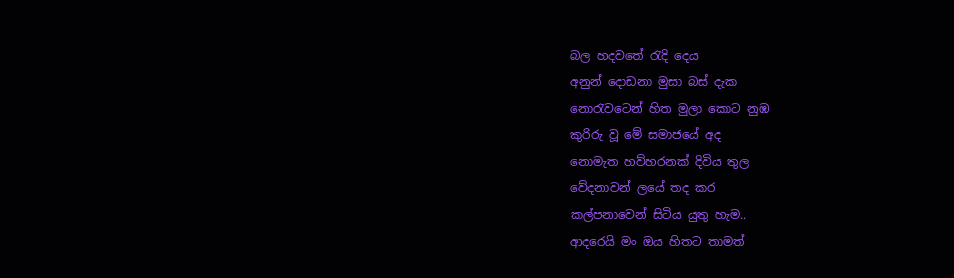බල හදවතේ රැදි දෙය
අනුන් දොඩනා මුසා බස් දැක
නොරැවටෙන් හිත මුලා කොට නුඹ
කුරිරු වූ මේ සමාජයේ අද
නොමැත හව්හරනක් දිවිය තුල
වේදනාවන් ලයේ තද කර
කල්පනාවෙන් සිටිය යුතු හැම..
ආදරෙයි මං ඔය හිතට තාමත්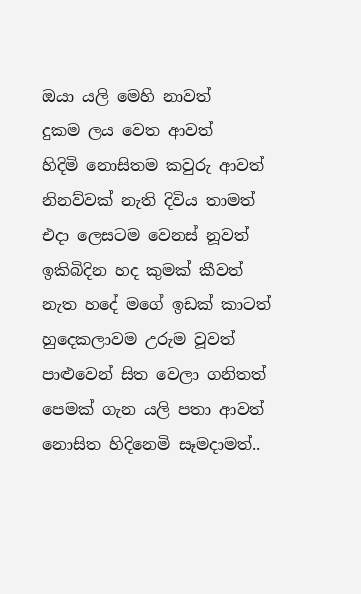ඔයා යලි මෙහි නාවත්
දුකම ලය වෙත ආවත්
හිදිමි නොසිතම කවුරු ආවත්
නිනව්වක් නැති දිවිය තාමත්
එදා ලෙසටම වෙනස් නූවත්
ඉකිබිදින හද කුමක් කීවත්
නැත හදේ මගේ ඉඩක් කාටත්
හුදෙකලාවම උරුම වූවත්
පාළුවෙන් සිත වෙලා ගනිතත්
පෙමක් ගැන යලි පතා ආවත්
නොසිත හිදිනෙමි සෑමදාමත්..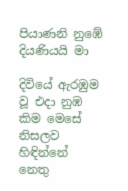පියාණනි නුඹේ දියණියයි මා

දිවියේ ඇරඹුම වූ එදා නුඹ
කිම මෙසේ නිසලව හිඳින්නේ
නෙතු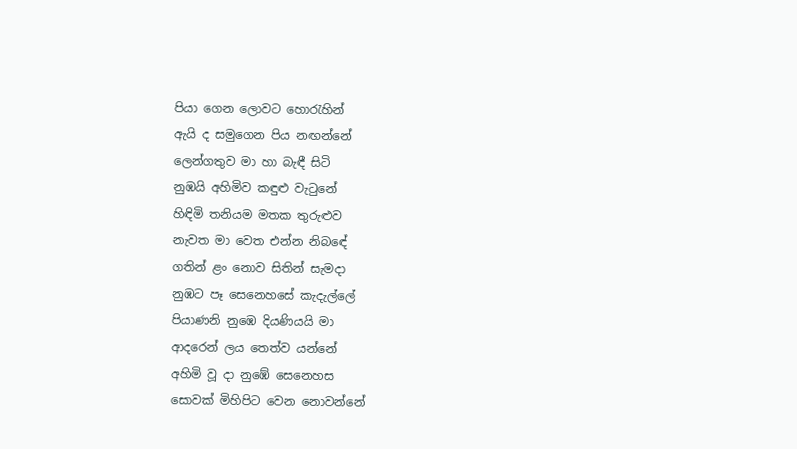පියා ගෙන ලොවට හොරැහින්
ඇයි ද සමුගෙන පිය නඟන්නේ
ලෙන්ගතුව මා හා බැඳී සිටි
නුඹයි අහිමිව කඳුළු වැටුනේ
හිඳිමි තනියම මතක තුරුළුව
නැවත මා වෙත එන්න නිබඳේ
ගතින් ළං නොව සිතින් සැමදා
නුඹට පෑ සෙනෙහසේ කැදැල්ලේ
පියාණනි නුඹෙ දියණියයි මා
ආදරෙන් ලය තෙත්ව යන්නේ
අහිමි වූ දා නුඹේ සෙනෙහස
සොවක් මිහිපිට වෙන නොවන්නේ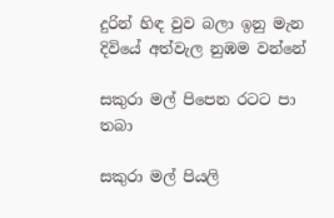දුරින් හිඳ වුව බලා ඉනු මැන
දිවියේ අත්වැල නුඹම වන්නේ

සකුරා මල් පිපෙන රටට පා තබා

සකුරා මල් පියලි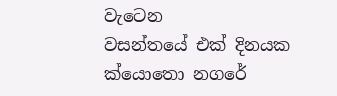වැටෙන
වසන්තයේ එක් දිනයක
ක්යොතො නගරේ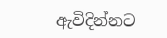ඇවිදින්නට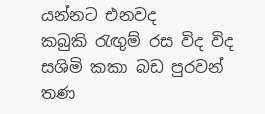යන්නට එනවද
කබුකි රැඟුම් රස විද විද
සශිමි කකා බඩ පුරවන්
තණ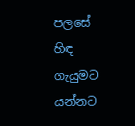පලසේ හිඳ ගැයුමට
යන්නට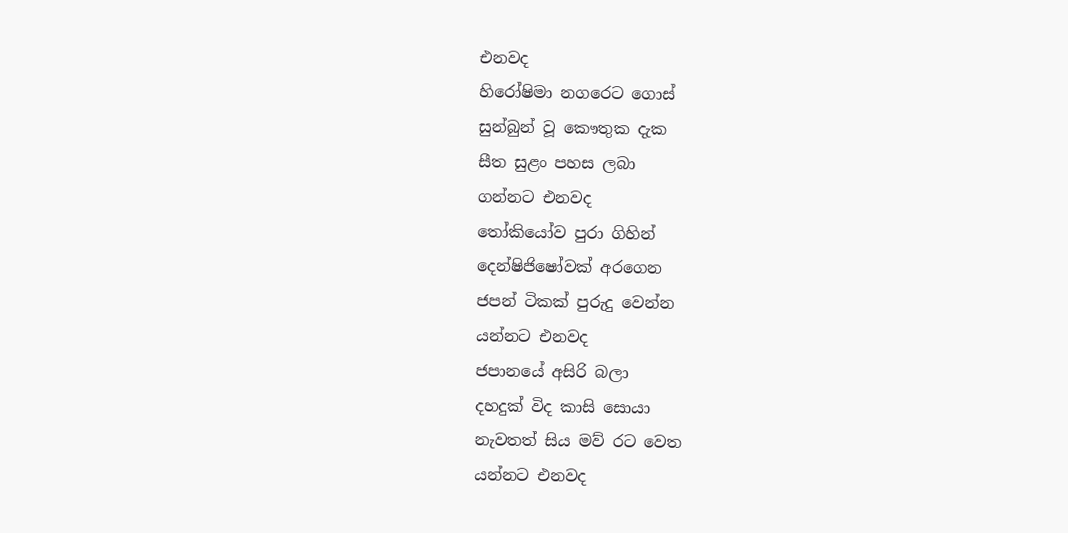එනවද
හිරෝෂිමා නගරෙට ගොස්
සුන්බුන් වූ කෞතුක දැක
සීත සුළං පහස ලබා
ගන්නට එනවද
තෝකියෝව පුරා ගිහින්
දෙන්ෂිජිෂෝවක් අරගෙන
ජපන් ටිකක් පුරුදු වෙන්න
යන්නට එනවද
ජපානයේ අසිරි බලා
දහදුක් විද කාසි සොයා
නැවතත් සිය මව් රට වෙත
යන්නට එනවද